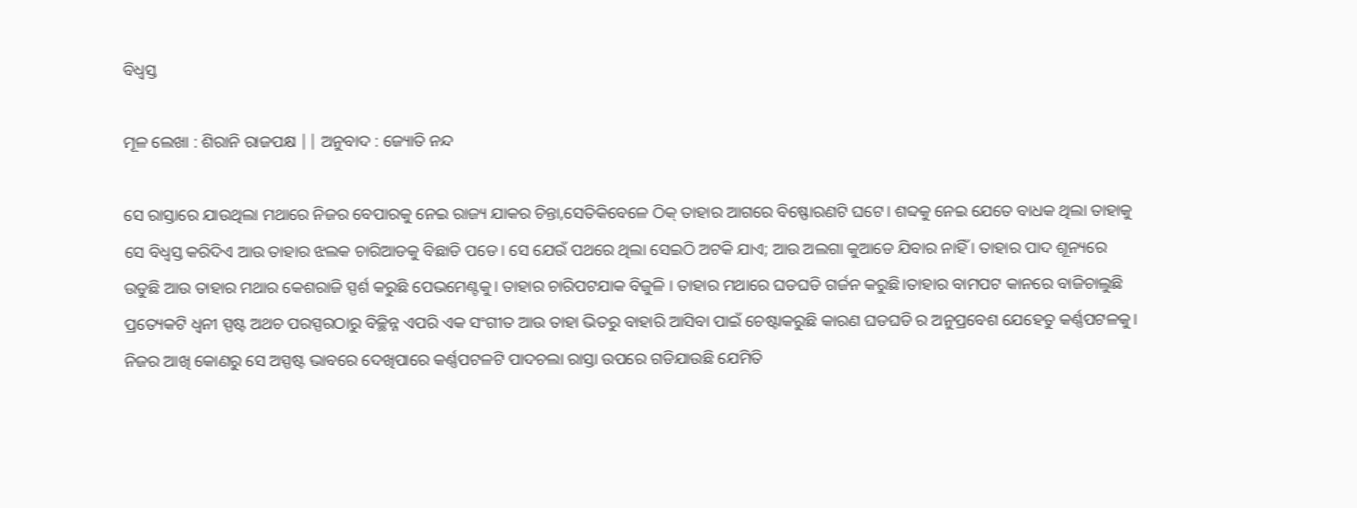ବିଧ୍ୱସ୍ତ

ମୂଳ ଲେଖା : ଶିରାନି ରାଜପକ୍ଷ || ଅନୁବାଦ : ଜ୍ୟୋତି ନନ୍ଦ

ସେ ରାସ୍ତାରେ ଯାଉଥିଲା ମଥାରେ ନିଜର ବେପାରକୁ ନେଇ ରାଜ୍ୟ ଯାକର ଚିନ୍ତା,ସେତିକିବେଳେ ଠିକ୍ ତାହାର ଆଗରେ ବିଷ୍ଫୋରଣଟି ଘଟେ। ଶବ୍ଦକୁ ନେଇ ଯେତେ ବାଧକ ଥିଲା ତାହାକୁ ସେ ବିଧ୍ୱସ୍ତ କରିଦିଏ ଆଉ ତାହାର ଝଲକ ଚାରିଆଡକୁ ବିଛାଡି ପଡେ। ସେ ଯେଉଁ ପଥରେ ଥିଲା ସେଇଠି ଅଟକି ଯାଏ; ଆଉ ଅଲଗା କୁଆଡେ ଯିବାର ନାହିଁ । ତାହାର ପାଦ ଶୂନ୍ୟରେ ଉଡୁଛି ଆଉ ତାହାର ମଥାର କେଶରାଜି ସ୍ପର୍ଶ କରୁଛି ପେଭମେଣ୍ଟକୁ। ତାହାର ଚାରିପଟଯାକ ବିଜୁଳି । ତାହାର ମଥାରେ ଘଡଘଡି ଗର୍ଜନ କରୁଛି।ତାହାର ବାମପଟ କାନରେ ବାଜିଚାଲୁଛି ପ୍ରତ୍ୟେକଟି ଧ୍ୱନୀ ସ୍ପଷ୍ଟ ଅଥଚ ପରସ୍ପରଠାରୁ ବିଚ୍ଛିନ୍ନ ଏପରି ଏକ ସଂଗୀତ ଆଉ ତାହା ଭିତରୁ ବାହାରି ଆସିବା ପାଇଁ ଚେଷ୍ଟାକରୁଛି କାରଣ ଘଡଘଡି ର ଅନୁପ୍ରବେଶ ଯେହେତୁ କର୍ଣ୍ଣପଟଳକୁ। ନିଜର ଆଖି କୋଣରୁ ସେ ଅସ୍ପଷ୍ଟ ଭାବରେ ଦେଖିପାରେ କର୍ଣ୍ଣପଟଳଟି ପାଦଚଲା ରାସ୍ତା ଉପରେ ଗଡିଯାଉଛି ଯେମିତି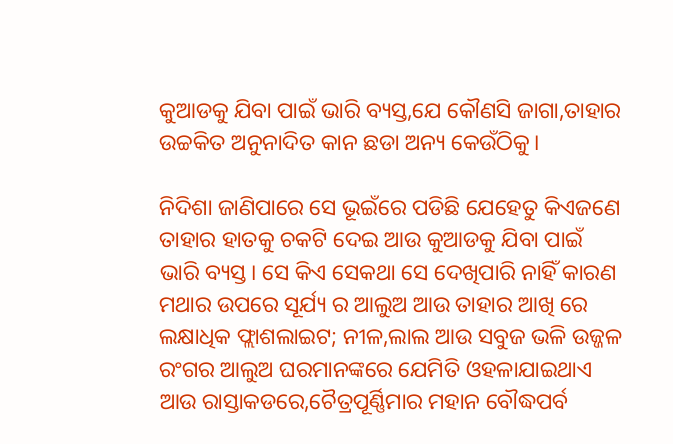କୁଆଡକୁ ଯିବା ପାଇଁ ଭାରି ବ୍ୟସ୍ତ,ଯେ କୌଣସି ଜାଗା,ତାହାର ଉଚ୍ଚକିତ ଅନୁନାଦିତ କାନ ଛଡା ଅନ୍ୟ କେଉଁଠିକୁ।

ନିଦିଶା ଜାଣିପାରେ ସେ ଭୂଇଁରେ ପଡିଛି ଯେହେତୁ କିଏଜଣେ ତାହାର ହାତକୁ ଚକଟି ଦେଇ ଆଉ କୁଆଡକୁ ଯିବା ପାଇଁ ଭାରି ବ୍ୟସ୍ତ। ସେ କିଏ ସେକଥା ସେ ଦେଖିପାରି ନାହିଁ କାରଣ ମଥାର ଉପରେ ସୂର୍ଯ୍ୟ ର ଆଲୁଅ ଆଉ ତାହାର ଆଖି ରେ ଲକ୍ଷାଧିକ ଫ୍ଲାଶଲାଇଟ; ନୀଳ,ଲାଲ ଆଉ ସବୁଜ ଭଳି ଉଜ୍ଜଳ ରଂଗର ଆଲୁଅ ଘରମାନଙ୍କରେ ଯେମିତି ଓହଳାଯାଇଥାଏ ଆଉ ରାସ୍ତାକଡରେ,ଚୈତ୍ରପୂର୍ଣ୍ଣିମାର ମହାନ ବୌଦ୍ଧପର୍ବ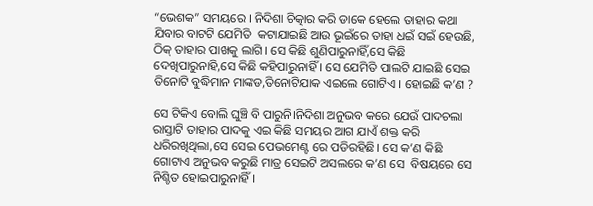“ଭେଶକ” ସମୟରେ । ନିଦିଶା ଚିତ୍କାର କରି ଡାକେ ହେଲେ ତାହାର କଥା ଯିବାର ବାଟଟି ଯେମିତି  କଟାଯାଇଛି ଆଉ ଭୂଇଁରେ ତାହା ଧଇଁ ସଇଁ ହେଉଛି, ଠିକ୍ ତାହାର ପାଖକୁ ଲାଗି। ସେ କିଛି ଶୁଣିପାରୁନାହିଁ,ସେ କିଛି ଦେଖିପାରୁନାହି,ସେ କିଛି କହିପାରୁନାହିଁ । ସେ ଯେମିତି ପାଲଟି ଯାଇଛି ସେଇ ତିନୋଟି ବୁଦ୍ଧିମାନ ମାଙ୍କଡ,ତିନୋଟିଯାକ ଏଇଲେ ଗୋଟିଏ । ହୋଇଛି କ’ଣ ?

ସେ ଟିକିଏ ବୋଲି ଘୁଞ୍ଚି ବି ପାରୁନି।ନିଦିଶା ଅନୁଭବ କରେ ଯେଉଁ ପାଦଚଲା ରାସ୍ତାଟି ତାହାର ପାଦକୁ ଏଇ କିଛି ସମୟର ଆଗ ଯାଏଁ ଶକ୍ତ କରି ଧରିରଖିଥିଲା,ସେ ସେଇ ପେଭମେଣ୍ଟ ରେ ପଡିରହିଛି। ସେ କ’ଣ କିଛି ଗୋଟାଏ ଅନୁଭବ କରୁଛି ମାତ୍ର ସେଇଟି ଅସଲରେ କ’ଣ ସେ  ବିଷୟରେ ସେ ନିଶ୍ଚିତ ହୋଇପାରୁନାହିଁ।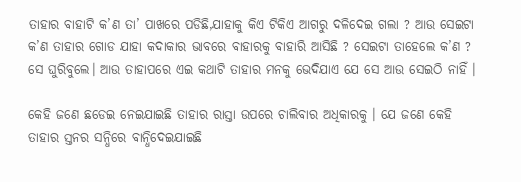ତାହାର ବାହାଟି କ’ଣ ତା’ ପାଖରେ ପଡିଛି,ଯାହାକୁ କିଏ ଟିକିଏ ଆଗରୁ ଦଳିଦେଇ ଗଲା ? ଆଉ ସେଇଟା କ’ଣ ତାହାର ଗୋଡ ଯାହା କଦାକାର ଭାବରେ ବାହାରକୁ ବାହାରି ଆସିଛି ? ସେଇଟା ତାହେଲେ କ’ଣ ? ସେ ଘୁରିବୁଲେ। ଆଉ ତାହାପରେ ଏଇ କଥାଟି ତାହାର ମନକୁ ଭେଦିଯାଏ ଯେ ସେ ଆଉ ସେଇଠି ନାହିଁ ।

କେହି ଜଣେ ଛଡେଇ ନେଇଯାଇଛି ତାହାର ରାସ୍ତା ଉପରେ ଚାଲିବାର ଅଧିକାରକୁ । ଯେ ଜଣେ କେହି ତାହାର ସ୍ତନର ସନ୍ଧିରେ ବାନ୍ଧିଦେଇଯାଇଛି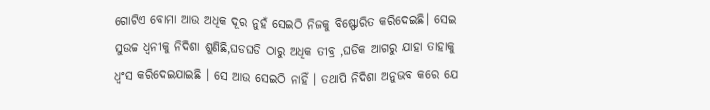ଗୋଟିଏ ବୋମା ଆଉ ଅଧିକ ଦୂର ନୁହଁ ସେଇଠି ନିଜକୁ ବିଷ୍ଫୋରିତ କରିଦେଇଛି। ସେଇ ସୁଉଚ୍ଚ ଧ୍ୱନୀକୁ ନିଦିଶା ଶୁଣିଛି,ଘଡଘଡି ଠାରୁ ଅଧିକ ତୀବ୍ର ,ଘଡିକ ଆଗରୁ ଯାହା ତାହାକୁ ଧ୍ୱଂସ କରିଦେଇଯାଇଛି । ସେ ଆଉ ସେଇଠି ନାହିଁ । ତଥାପି ନିଦିଶା ଅନୁଭବ କରେ ଯେ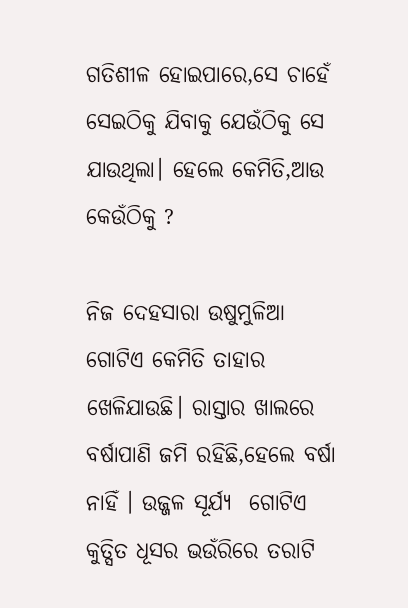ଗତିଶୀଳ ହୋଇପାରେ,ସେ ଚାହେଁ ସେଇଠିକୁ ଯିବାକୁ ଯେଉଁଠିକୁ ସେ ଯାଉଥିଲା। ହେଲେ କେମିତି,ଆଉ କେଉଁଠିକୁ ?

ନିଜ ଦେହସାରା ଉଷୁମୁଳିଆ ଗୋଟିଏ କେମିତି ତାହାର ଖେଳିଯାଉଛି। ରାସ୍ତାର ଖାଲରେ ବର୍ଷାପାଣି ଜମି ରହିଛି,ହେଲେ ବର୍ଷା ନାହିଁ । ଉଜ୍ଜଳ ସୂର୍ଯ୍ୟ  ଗୋଟିଏ କୁତ୍ସିତ ଧୂସର ଭଉଁରିରେ ତରାଟି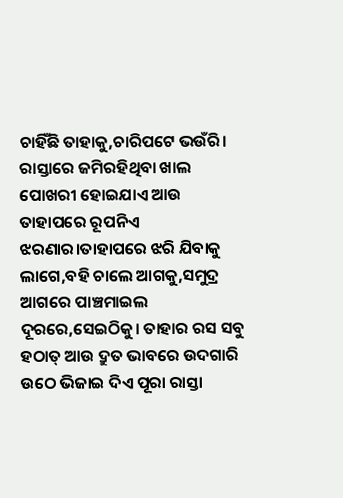ଚାହିଁଛି ତାହାକୁ,ଚାରିପଟେ ଭଉଁରି। ରାସ୍ତାରେ ଜମିରହିଥିବା ଖାଲ ପୋଖରୀ ହୋଇଯାଏ ଆଉ ତାହାପରେ ରୂପନିଏ ଝରଣାର।ତାହାପରେ ଝରି ଯିବାକୁ ଲାଗେ,ବହି ଚାଲେ ଆଗକୁ,ସମୁଦ୍ର ଆଗରେ ପାଞ୍ଚମାଇଲ ଦୂରରେ,ସେଇଠିକୁ। ତାହାର ରସ ସବୁ ହଠାତ୍ ଆଉ ଦ୍ରୁତ ଭାବରେ ଉଦଗାରି ଉଠେ ଭିଜାଇ ଦିଏ ପୂରା ରାସ୍ତା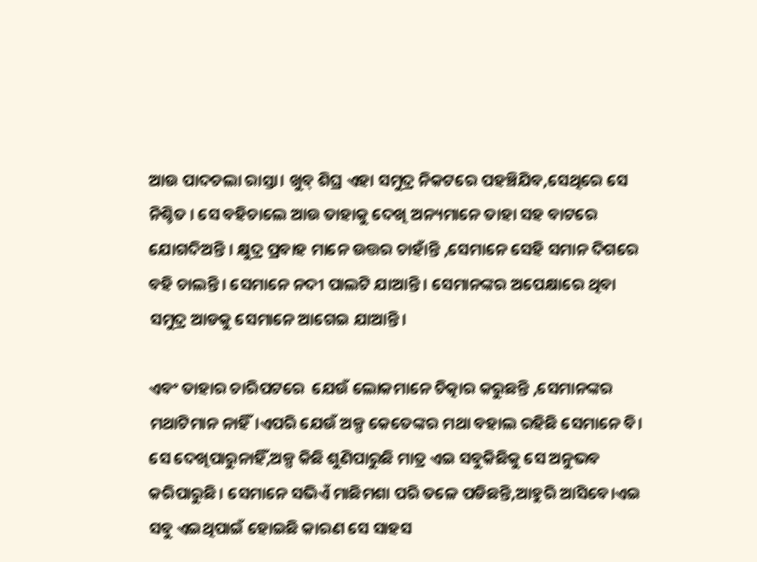ଆଉ ପାଦଚଲା ରାସ୍ତା। ଖୁବ୍ ଶିଘ୍ର ଏହା ସମୁଦ୍ର ନିକଟରେ ପହଞ୍ଚିଯିବ,ସେଥିରେ ସେ ନିଶ୍ଚିତ । ସେ ବହିଚାଲେ ଆଉ ତାହାକୁ ଦେଖି ଅନ୍ୟମାନେ ତାହା ସହ ବାଟରେ ଯୋଗଦିଅନ୍ତି । କ୍ଷୁଦ୍ର ପ୍ରବାହ ମାନେ ଉତ୍ତର ଚାହାଁନ୍ତି ,ସେମାନେ ସେହି ସମାନ ଦିଗରେ ବହି ଚାଲନ୍ତି। ସେମାନେ ନଦୀ ପାଲଟି ଯାଆନ୍ତି । ସେମାନଙ୍କର ଅପେକ୍ଷାରେ ଥିବା ସମୁଦ୍ର ଆଡକୁ ସେମାନେ ଆଗେଇ ଯାଆନ୍ତି।

ଏବଂ ତାହାର ଚାରିପଟରେ  ଯେଉଁ ଲୋକମାନେ ଚିତ୍କାର କରୁଛନ୍ତି ,ସେମାନଙ୍କର ମଥାଟିମାନ ନାହିଁ।ଏପରି ଯେଉଁ ଅଳ୍ପ କେତେଙ୍କର ମଥା ବହାଲ ରହିଛି ସେମାନେ ବି। ସେ ଦେଖିପାରୁନାହିଁ,ଅଳ୍ପ କିଛି ଶୁଣିପାରୁଛି ମାତ୍ର ଏଇ ସବୁକିଛିକୁ ସେ ଅନୁଭବ କରିପାରୁଛି। ସେମାନେ ସଭିଏଁ ମାଛିମଶା ପରି ତଳେ ପଡିଛନ୍ତି,ଆହୁରି ଆସିବେ।ଏଇ ସବୁ ଏଇଥିପାଇଁ ହୋଇଛି କାରଣ ସେ ସାହସ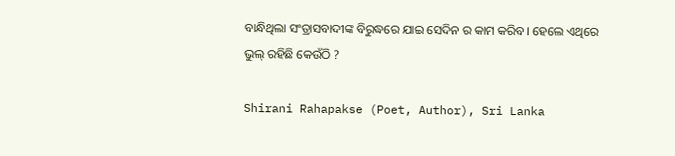ବାନ୍ଧିଥିଲା ସଂତ୍ରାସବାଦୀଙ୍କ ବିରୁଦ୍ଧରେ ଯାଇ ସେଦିନ ର କାମ କରିବ। ହେଲେ ଏଥିରେ ଭୁଲ୍ ରହିଛି କେଉଁଠି ?

Shirani Rahapakse (Poet, Author), Sri Lanka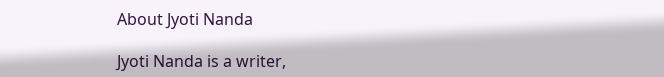About Jyoti Nanda

Jyoti Nanda is a writer,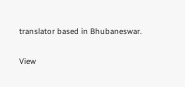translator based in Bhubaneswar.

View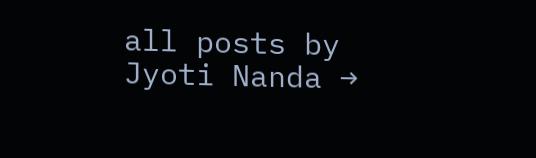all posts by Jyoti Nanda →